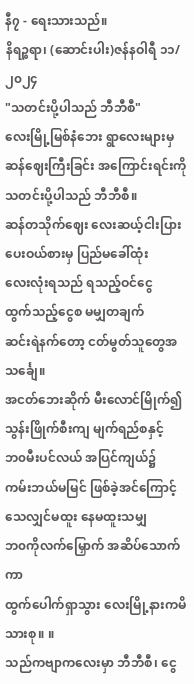နီ၇ - ရေးသားသည်။
နိရဉ္စရာ၊ (ဆောင်းပါး)ဇန်နဝါရီ ၁၁/၂၀၂၄
"သတင်းပို့ပါသည် ဘီဘီစီ"
လေးမြို့မြစ်နံဘေး ရွာလေးများမှ
ဆန်ဈေးကြီးခြင်း အကြောင်းရင်းကို
သတင်းပို့ပါသည် ဘီဘီစီ။
ဆန်တသိုက်ဈေး လေးဆယ့်ငါးပြား
ပေးဝယ်စားမှ ပြည်မခေါ်ထုံး
လေးလုံးရသည် ရသည့်ဝင်ငွေ
ထွက်သည့်ငွေစ မမျှတချက်
ဆင်းရဲနက်တော့ ငတ်မွတ်သူတွေအသင်္ချေ။
အငတ်ဘေးဆိုက် မီးလောင်မြိုက်၍
သွန်းဖြိုက်စီးကျ မျက်ရည်စနှင့်
ဘ၀မီးပင်လယ် အပြင်ကျယ်၌
ကမ်းဘယ်မမြင် ဖြစ်ခဲ့အင်ကြောင့်
သေလျှင်မထူး နေမထူးသမျှ
ဘ၀ကိုလက်မြှောက် အဆိပ်သောက်ကာ
ထွက်ပေါက်ရှာသွား လေးမြို့နားကမိသားစု။ ။
သည်ကဗျာကလေးမှာ ဘီဘီစီ၊ ငွေ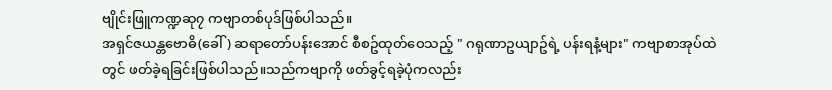ဗျိုင်းဖြူကဏ္ဍဆု၇ ကဗျာတစ်ပုဒ်ဖြစ်ပါသည်။
အရှင်ဇယန္တဗောဓိ(ခေါ်) ဆရာတော်ပန်းအောင် စီစဥ်ထုတ်ဝေသည့် " ဂရုဏာဥယျာဥ်ရဲ့ ပန်းရနံ့များ" ကဗျာစာအုပ်ထဲတွင် ဖတ်ခဲ့ရခြင်းဖြစ်ပါသည်။သည်ကဗျာကို ဖတ်ခွင့်ရခဲ့ပုံကလည်း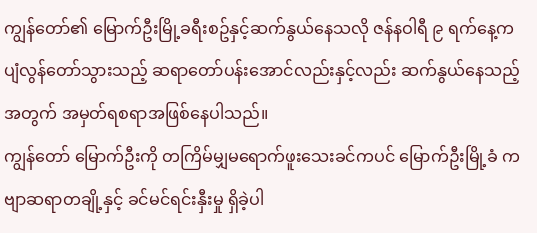ကျွန်တော်၏ မြောက်ဦးမြို့ခရီးစဥ်နှင့်ဆက်နွယ်နေသလို ဇန်နဝါရီ ၉ ရက်နေ့က ပျံလွန်တော်သွားသည့် ဆရာတော်ပန်းအောင်လည်းနှင့်လည်း ဆက်နွယ်နေသည့်အတွက် အမှတ်ရစရာအဖြစ်နေပါသည်။
ကျွန်တော် မြောက်ဦးကို တကြိမ်မျှမရောက်ဖူးသေးခင်ကပင် မြောက်ဦးမြို့ခံ ကဗျာဆရာတချို့နှင့် ခင်မင်ရင်းနှီးမှု ရှိခဲ့ပါ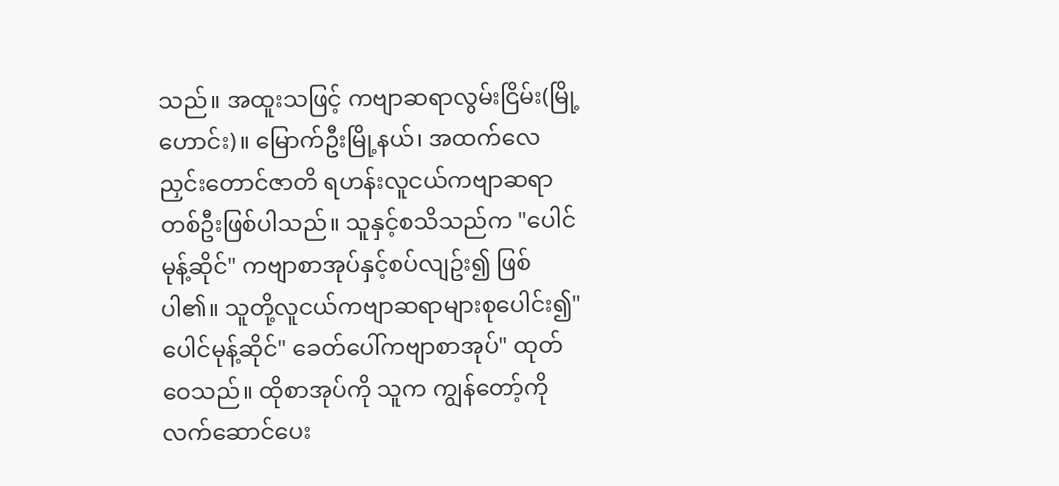သည်။ အထူးသဖြင့် ကဗျာဆရာလွမ်းငြိမ်း(မြို့ဟောင်း)။ မြောက်ဦးမြို့နယ်၊ အထက်လေညှင်းတောင်ဇာတိ ရဟန်းလူငယ်ကဗျာဆရာတစ်ဦးဖြစ်ပါသည်။ သူနှင့်စသိသည်က "ပေါင်မုန့်ဆိုင်" ကဗျာစာအုပ်နှင့်စပ်လျဥ်း၍ ဖြစ်ပါ၏။ သူတို့လူငယ်ကဗျာဆရာများစုပေါင်း၍"ပေါင်မုန့်ဆိုင်" ခေတ်ပေါ်ကဗျာစာအုပ်" ထုတ်ဝေသည်။ ထိုစာအုပ်ကို သူက ကျွန်တော့်ကို လက်ဆောင်ပေး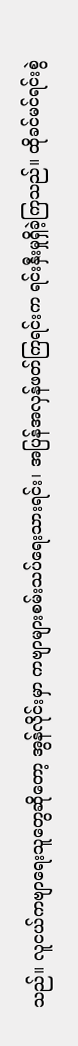သည်။ လူငယ်ကဗျာရေးသူတွေဆိုတော့ အွန်လိုင်းမှာ ကဗျာများစမ်းသပ်ရေးသားရင်း၊ အပြန်အလှန်ဖတ်ကြရင်းက ရင်းနှီးမှုရှိခဲ့ကြသည်။ ထိုခင်မင်ရင်းစွဲ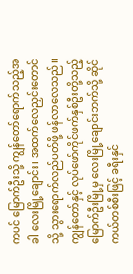ကပင် မြောက်ဦးသို့ ကျွန်တော်ရောက်သည့်အခါ လေးမြို့ချောင်း၊ အထက်လေညှင်းတောင်သို့ သွားရောက်လည်ပတ်ဖို့ ဖန်လာလေသည်။
ကျွန်တော်နှင့် လုပ်ဖော်ကိုင်ဖက်နှစ်ဦးတို့သည့် မြောက်ဦးမြို့မှ လေးမြို့ချောင်းဘက်သို့ ဆိုင်ကယ်တစ်စီးဖြင့် ခရီးနှင်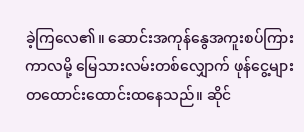ခဲ့ကြလေ၏။ ဆောင်းအကုန်နွေအကူးစပ်ကြားကာလမို့ မြေသားလမ်းတစ်လျှောက် ဖုန်ငွေ့များ တထောင်းထောင်းထနေသည်။ ဆိုင်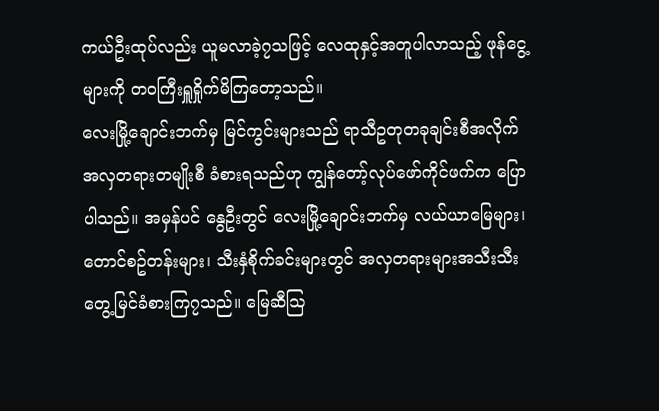ကယ်ဦးထုပ်လည်း ယူမလာခဲ့၇သဖြင့် လေထုနှင့်အတူပါလာသည့် ဖုန်ငွေ့များကို တ၀ကြီးရှူရှိုက်မိကြတော့သည်။
လေးမြို့ချောင်းဘက်မှ မြင်ကွင်းများသည် ရာသီဥတုတခုချင်းစီအလိုက် အလှတရားတမျိုးစီ ခံစားရသည်ဟု ကျွန်တော့်လုပ်ဖော်ကိုင်ဖက်က ပြောပါသည်။ အမှန်ပင် နွေဦးတွင် လေးမြို့ချောင်းဘက်မှ လယ်ယာမြေများ၊တောင်စဥ်တန်းများ၊ သီးနှံစိုက်ခင်းများတွင် အလှတရားများအသီးသီးတွေ့မြင်ခံစားကြ၇သည်။ မြေဆီဩ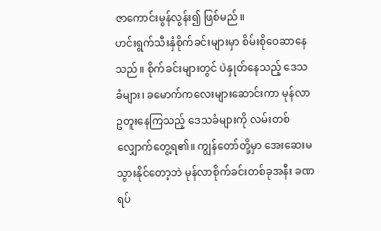ဇာကောင်းမွန်လွန်း၍ ဖြစ်မည်။
ဟင်းရွက်သီးနှံစိုက်ခင်းများမှာ စိမ်းစိုဝေဆာနေသည်။ စိုက်ခင်းများတွင် ပဲနှုတ်နေသည့် ဒေသခံများ၊ ခမောက်ကလေးများဆောင်းကာ မုန်လာဥတူးနေကြသည့် ဒေသခံများကို လမ်းတစ်လျှောက်တွေ့ရ၏။ ကျွန်တော်တို့မှာ အေးဆေးမသွားနိုင်တော့ဘဲ မုန်လာစိုက်ခင်းတစ်ခုအနီး ခဏရပ်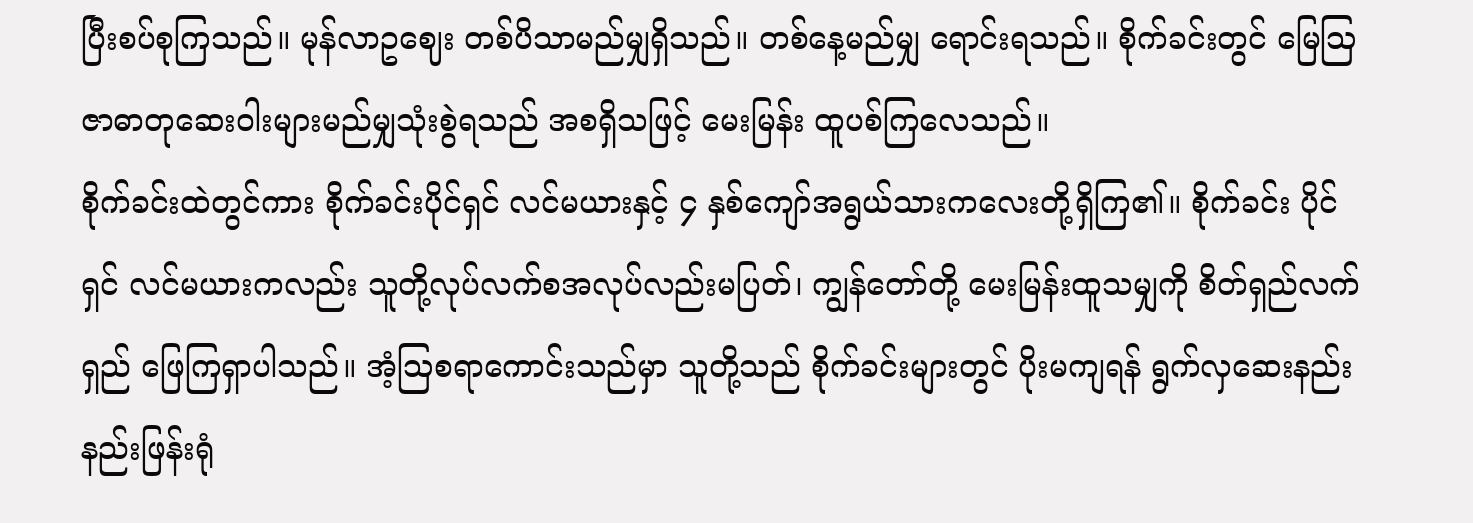ပြီးစပ်စုကြသည်။ မုန်လာဥဈေး တစ်ပိသာမည်မျှရှိသည်။ တစ်နေ့မည်မျှ ရောင်းရသည်။ စိုက်ခင်းတွင် မြေဩဇာဓာတုဆေးဝါးများမည်မျှသုံးစွဲရသည် အစရှိသဖြင့် မေးမြန်း ထူပစ်ကြလေသည်။
စိုက်ခင်းထဲတွင်ကား စိုက်ခင်းပိုင်ရှင် လင်မယားနှင့် ၄ နှစ်ကျော်အရွယ်သားကလေးတို့ရှိကြ၏။ စိုက်ခင်း ပိုင်ရှင် လင်မယားကလည်း သူတို့လုပ်လက်စအလုပ်လည်းမပြတ်၊ ကျွန်တော်တို့ မေးမြန်းထူသမျှကို စိတ်ရှည်လက်ရှည် ဖြေကြရှာပါသည်။ အံ့ဩစရာကောင်းသည်မှာ သူတို့သည် စိုက်ခင်းများတွင် ပိုးမကျရန် ရွက်လှဆေးနည်းနည်းဖြန်းရုံ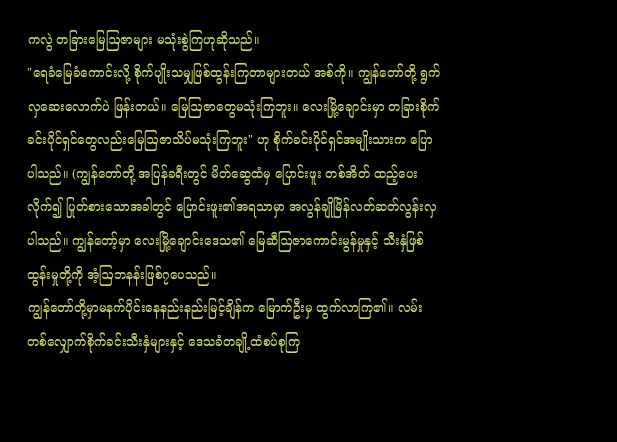ကလွဲ တခြားမြေဩဇာများ မသုံးစွဲကြဟုဆိုသည်။
"ရေခံမြေခံကောင်းလို့ စိုက်ပျိုးသမျှဖြစ်ထွန်းကြတာများတယ် အစ်ကို။ ကျွန်တော်တို့ ရွက်လှဆေးလောက်ပဲ ဖြန်းတယ်။ မြေဩဇာတွေမသုံးကြဘူး။ လေးမြို့ချောင်းမှာ တခြားစိုက်ခင်းပိုင်ရှင်တွေလည်းမြေဩဇာသိပ်မသုံးကြဘူး" ဟု စိုက်ခင်းပိုင်ရှင်အမျိုးသားက ပြောပါသည်။ (ကျွန်တော်တို့ အပြန်ခရီးတွင် မိတ်ဆွေထံမှ ပြောင်းဖူး တစ်အိတ် ထည့်ပေးလိုက်၍ ပြုတ်စားသောအခါတွင် ပြောင်းဖူး၏အရသာမှာ အလွန်ချိုမြိန်လတ်ဆတ်လွန်းလှပါသည်။ ကျွန်တော့်မှာ လေးမြို့ချောင်းဒေသ၏ မြေဆီဩဇာကောင်းမွန်မှုနှင့် သီးနှံဖြစ်ထွန်းမှုတို့ကို အံ့ဩဘနန်းဖြစ်၇ပေသည်။
ကျွန်တော်တို့မှာမနက်ပိုင်းနေနည်းနည်းမြင့်ချိန်က မြောက်ဦးမှ ထွက်လာကြ၏။ လမ်းတစ်လျှောက်စိုက်ခင်းသီးနှံများနှင့် ဒေသခံတချို့ထံစပ်စုကြ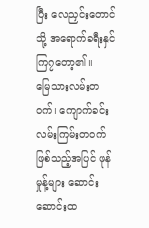ပြီး လေညှင်းတောင်သို့ အရောက်ခရီးနှင်ကြ၇တော့၏။
မြေသားလမ်းတဝက်၊ ကျောက်ခင်းလမ်းကြမ်းတဝက်ဖြစ်သည့်အပြင် ဖုန်မှုန့်များ ဆောင်းဆောင်းထ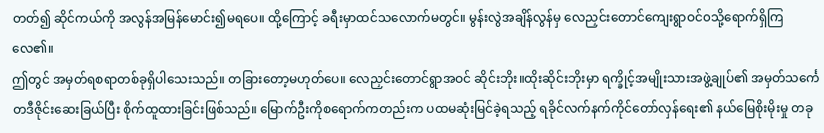တတ်၍ ဆိုင်ကယ်ကို အလွန်အမြန်မောင်း၍မရပေ။ ထို့ကြောင့် ခရီးမှာထင်သလောက်မတွင်။ မွန်းလွဲအချိန်လွန်မှ လေညှင်းတောင်ကျေးရွာဝင်၀သို့ရောက်ရှိကြလေ၏။
ဤတွင် အမှတ်ရစရာတစ်ခုရှိပါသေးသည်။ တခြားတော့မဟုတ်ပေ။ လေညှင်းတောင်ရွာအဝင် ဆိုင်းဘိုး။ထိုးဆိုင်းဘိုးမှာ ရက္ခိုင့်အမျိုးသားအဖွဲ့ချုပ်၏ အမှတ်သင်္ကေတဒီဇိုင်းဆေးခြယ်ပြီး စိုက်ထူထားခြင်းဖြစ်သည်။ မြောက်ဦးကိုစရောက်ကတည်းက ပထမဆုံးမြင်ခဲ့ရသည့် ရခိုင်လက်နက်ကိုင်တော်လှန်ရေး၏ နယ်မြေစိုးမိုးမှု တခု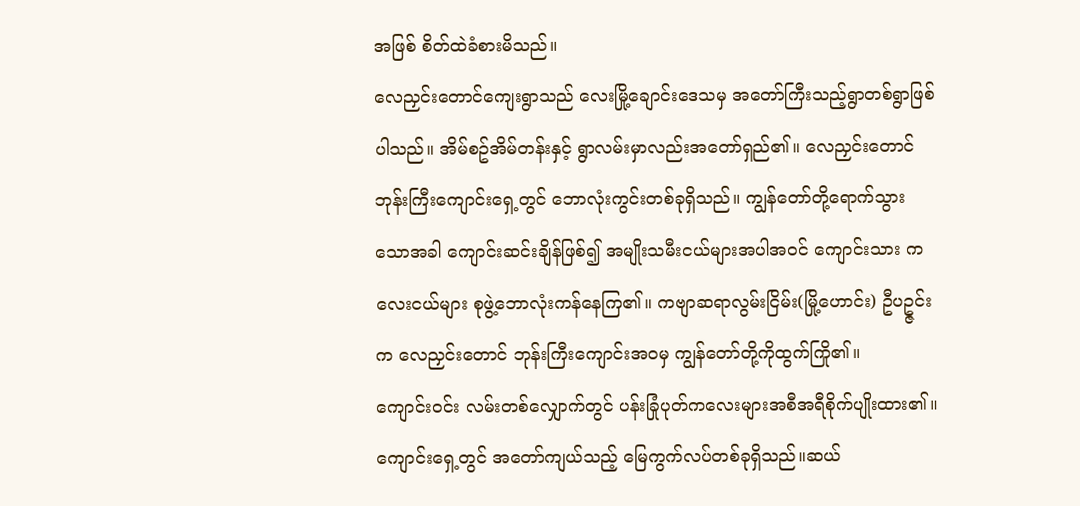အဖြစ် စိတ်ထဲခံစားမိသည်။
လေညှင်းတောင်ကျေးရွာသည် လေးမြို့ချောင်းဒေသမှ အတော်ကြီးသည့်ရွာတစ်ရွာဖြစ်ပါသည်။ အိမ်စဥ်အိမ်တန်းနှင့် ရွာလမ်းမှာလည်းအတော်ရှည်၏။ လေညှင်းတောင်ဘုန်းကြီးကျောင်းရှေ့တွင် ဘောလုံးကွင်းတစ်ခုရှိသည်။ ကျွန်တော်တို့ရောက်သွားသောအခါ ကျောင်းဆင်းချိန်ဖြစ်၍ အမျိုးသမီးငယ်များအပါအဝင် ကျောင်းသား ကလေးငယ်များ စုဖွဲ့ဘောလုံးကန်နေကြ၏။ ကဗျာဆရာလွမ်းငြိမ်း(မြို့ဟောင်း) ဦပဥ္ဇင်းက လေညှင်းတောင် ဘုန်းကြီးကျောင်းအ၀မှ ကျွန်တော်တို့ကိုထွက်ကြို၏။
ကျောင်းဝင်း လမ်းတစ်လျှောက်တွင် ပန်းခြုံပုတ်ကလေးများအစီအရီစိုက်ပျိုးထား၏။ ကျောင်းရှေ့တွင် အတော်ကျယ်သည့် မြေကွက်လပ်တစ်ခုရှိသည်။ဆယ်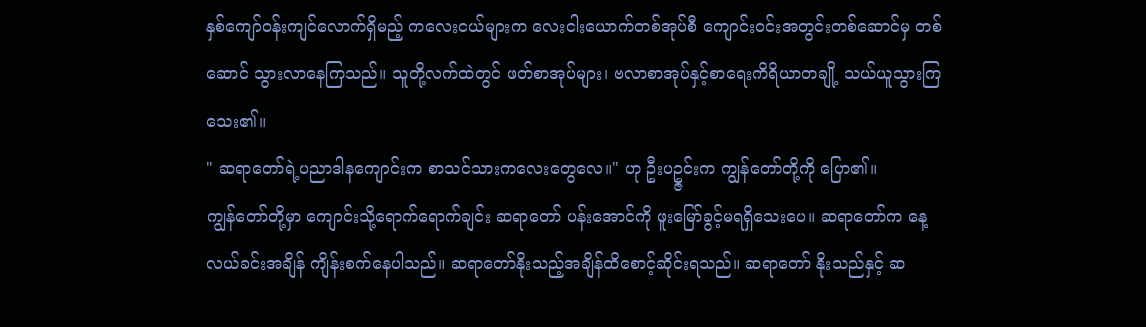နှစ်ကျော်ဝန်းကျင်လောက်ရှိမည့် ကလေးငယ်များက လေးငါးယောက်တစ်အုပ်စီ ကျောင်းဝင်းအတွင်းတစ်ဆောင်မှ တစ်ဆောင် သွားလာနေကြသည်။ သူတို့လက်ထဲတွင် ဖတ်စာအုပ်များ၊ ဗလာစာအုပ်နှင့်စာရေးကိရိယာတချို့ သယ်ယူသွားကြသေး၏။
" ဆရာတော်ရဲ့ပညာဒါနကျောင်းက စာသင်သားကလေးတွေလေ။" ဟု ဦးပဥ္ဇင်းက ကျွန်တော်တို့ကို ပြော၏။
ကျွန်တော်တို့မှာ ကျောင်းသို့ရောက်ရောက်ချင်း ဆရာတော် ပန်းအောင်ကို ဖူးမြော်ခွင့်မရရှိသေးပေ။ ဆရာတော်က နေ့လယ်ခင်းအချိန် ကျိန်းစက်နေပါသည်။ ဆရာတော်နိုးသည့်အချိန်ထိစောင့်ဆိုင်းရသည်။ ဆရာတော် နိုးသည်နှင့် ဆ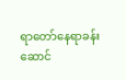ရာတော်နေရာခန်းဆောင်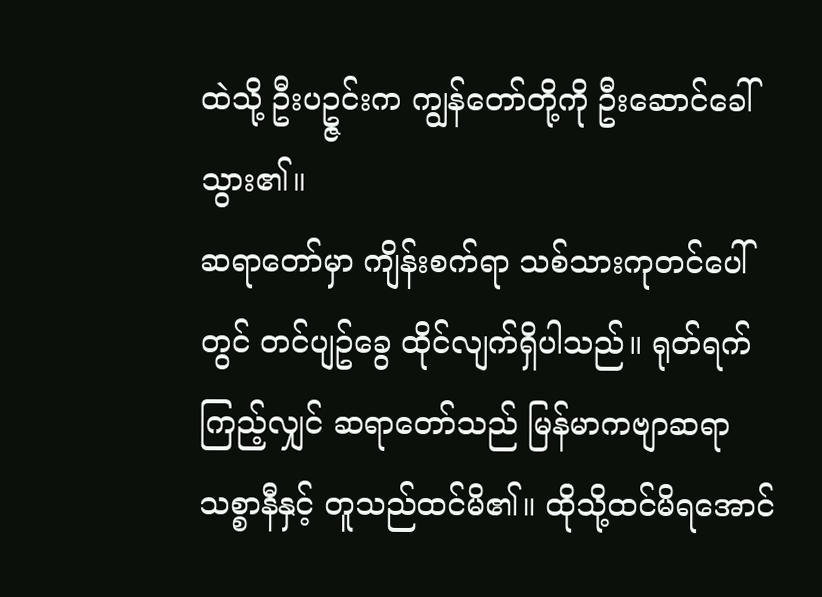ထဲသို့ ဦးပဥ္ဇင်းက ကျွန်တော်တို့ကို ဦးဆောင်ခေါ်သွား၏။
ဆရာတော်မှာ ကျိန်းစက်ရာ သစ်သားကုတင်ပေါ်တွင် တင်ပျဥ်ခွေ ထိုင်လျက်ရှိပါသည်။ ရုတ်ရက်ကြည့်လျှင် ဆရာတော်သည် မြန်မာကဗျာဆရာ သစ္စာနီနှင့် တူသည်ထင်မိ၏။ ထိုသို့ထင်မိရအောင်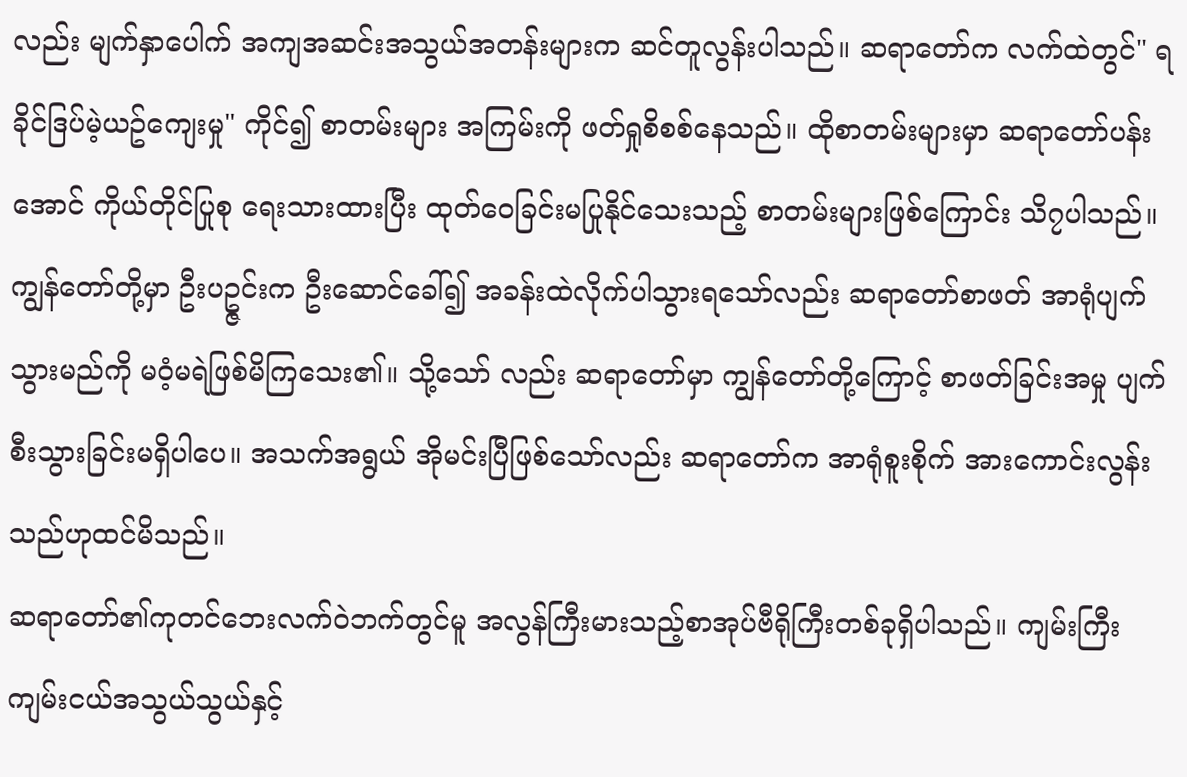လည်း မျက်နှာပေါက် အကျအဆင်းအသွယ်အတန်းများက ဆင်တူလွန်းပါသည်။ ဆရာတော်က လက်ထဲတွင်" ရခိုင်ဒြပ်မဲ့ယဥ်ကျေးမှု" ကိုင်၍ စာတမ်းများ အကြမ်းကို ဖတ်ရှုစိစစ်နေသည်။ ထိုစာတမ်းများမှာ ဆရာတော်ပန်းအောင် ကိုယ်တိုင်ပြုစု ရေးသားထားပြီး ထုတ်ဝေခြင်းမပြုနိုင်သေးသည့် စာတမ်းများဖြစ်ကြောင်း သိ၇ပါသည်။
ကျွန်တော်တို့မှာ ဦးပဥ္ဇင်းက ဦးဆောင်ခေါ်၍ အခန်းထဲလိုက်ပါသွားရသော်လည်း ဆရာတော်စာဖတ် အာရုံပျက် သွားမည်ကို မဝံ့မရဲဖြစ်မိကြသေး၏။ သို့သော် လည်း ဆရာတော်မှာ ကျွန်တော်တို့ကြောင့် စာဖတ်ခြင်းအမှု ပျက်စီးသွားခြင်းမရှိပါပေ။ အသက်အရွယ် အိုမင်းပြီဖြစ်သော်လည်း ဆရာတော်က အာရုံစူးစိုက် အားကောင်းလွန်းသည်ဟုထင်မိသည်။
ဆရာတော်၏ကုတင်ဘေးလက်ဝဲဘက်တွင်မူ အလွန်ကြီးမားသည့်စာအုပ်ဗီရိုကြီးတစ်ခုရှိပါသည်။ ကျမ်းကြီး ကျမ်းငယ်အသွယ်သွယ်နှင့်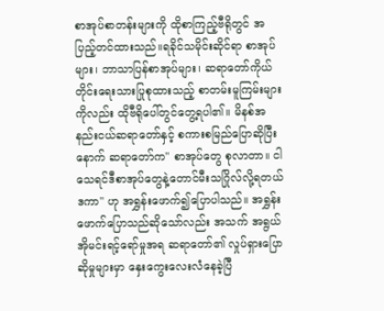စာအုပ်စာတန်းများကို ထိုစာကြည့်ဗီရိုတွင် အပြည့်တင်ထားသည်။ရခိုင်သမိုင်းဆိုင်ရာ စာအုပ်များ၊ ဘာသာပြန်စာအုပ်များ၊ ဆရာတော်ကိုယ်တိုင်းရေးသားပြုစုထားသည့် စာတမ်းမူကြမ်းများကိုလည်း ထိုဗီရိုပေါ်တွင်တွေ့ရပါ၏။ မိနစ်အနည်းငယ်ဆရာတော်နှင့် စကားစမြည်ပြောဆိုပြီးနောက် ဆရာတော်က" စာအုပ်တွေ စုလာတာ။ ငါသေရင်ဒီစာအုပ်တွေနဲ့တောင်မီးသဂြိုလ်လို့ရတယ်ဒကာ" ဟု အရွှန်းဖောက်၍ပြောပါသည်။ အရွှန်းဖောက်ပြောသည်ဆိုသော်လည်း အသက် အရွယ် အိုမင်းရင့်ရော်မှုအရ ဆရာတော်၏ လှုပ်ရှားပြောဆိုမှုများမှာ နှေးကွေးလေးလံနေခဲ့ပြီ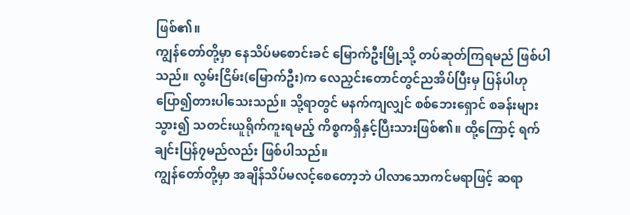ဖြစ်၏။
ကျွန်တော်တို့မှာ နေသိပ်မစောင်းခင် မြောက်ဦးမြို့သို့ တပ်ဆုတ်ကြရမည် ဖြစ်ပါသည်။ လွမ်းငြိမ်း(မြောက်ဦး)က လေညှင်းတောင်တွင်ညအိပ်ပြီးမှ ပြန်ပါဟုပြော၍တားပါသေးသည်။ သို့ရာတွင် မနက်ကျလျှင် စစ်ဘေးရှောင် စခန်းများသွား၍ သတင်းယူရိုက်ကူးရမည့် ကိစ္စကရှိနှင့်ပြီးသားဖြစ်၏။ ထို့ကြောင့် ရက်ချင်းပြန်၇မည်လည်း ဖြစ်ပါသည်။
ကျွန်တော်တို့မှာ အချိန်သိပ်မလင့်စေတော့ဘဲ ပါလာသောကင်မရာဖြင့် ဆရာ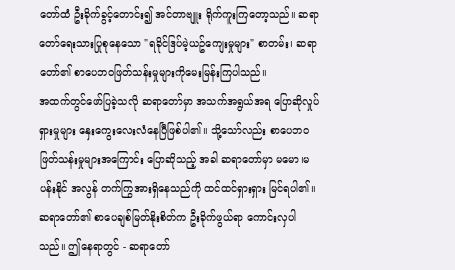တော်ထံ ဦးခိုက်ခွင့်တောင်း၍ အင်တာဗျူး ရိုက်ကူးကြတော့သည်။ ဆရာတော်ရေးသားပြုစုနေသော "ရခိုင်ဒြပ်မဲ့ယဥ်ကျေးမှုများ" စာတမ်း၊ ဆရာတော်၏ စာပေဘ၀ဖြတ်သန်းမှုများကိုမေးမြန်းကြပါသည်။
အထက်တွင်ဖော်ပြခဲ့သလို ဆရာတော်မှာ အသက်အရွယ်အရ ပြောဆိုလှုပ်ရှားမှုများ နှေးကွေးလေးလံနေပြီဖြစ်ပါ၏။ သို့သော်လည်း စာပေဘ၀ဖြတ်သန်းမှုများအကြောင်း ပြောဆိုသည့် အခါ ဆရာတော်မှာ မမော၊မပန်းနိုင် အလွန် တက်ကြွအားရှိနေသည်ကို ထင်ထင်ရှားရှား မြင်ရပါ၏။ဆရာတော်၏ စာပေချစ်မြတ်နိုးစိတ်က ဦးခိုက်ဖွယ်ရာ ကောင်းလှပါသည်။ ဤနေရာတွင် - ဆရာတော်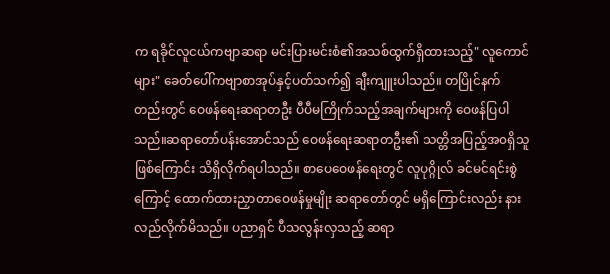က ရခိုင်လူငယ်ကဗျာဆရာ မင်းပြားမင်းစံ၏အသစ်ထွက်ရှိထားသည့်" လူကောင်များ" ခေတ်ပေါ်ကဗျာစာအုပ်နှင့်ပတ်သက်၍ ချီးကျူးပါသည်။ တပြိုင်နက်တည်းတွင် ဝေဖန်ရေးဆရာတဦး ပီပီမကြိုက်သည့်အချက်များကို ဝေဖန်ပြပါသည်။ဆရာတော်ပန်းအောင်သည် ဝေဖန်ရေးဆရာတဦး၏ သတ္တိအပြည့်အ၀ရှိသူဖြစ်ကြောင်း သိရှိလိုက်ရပါသည်။ စာပေဝေဖန်ရေးတွင် လူပုဂ္ဂိုလ် ခင်မင်ရင်းစွဲကြောင့် ထောက်ထားညှာတာဝေဖန်မှုမျိုး ဆရာတော်တွင် မရှိကြောင်းလည်း နားလည်လိုက်မိသည်။ ပညာရှင် ပီသလွန်းလှသည့် ဆရာ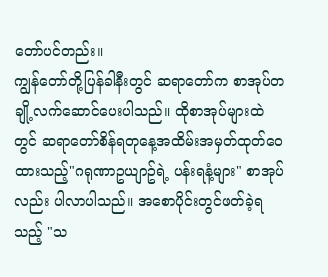တော်ပင်တည်း။
ကျွန်တော်တို့ပြန်ခါနီးတွင် ဆရာတော်က စာအုပ်တချို့လက်ဆောင်ပေးပါသည်။ ထိုစာအုပ်များထဲတွင် ဆရာတော်စိန်ရတုနေ့အထိမ်းအမှတ်ထုတ်ဝေထားသည့်"ဂရုဏာဥယျာဥ်ရဲ့ ပန်းရနံ့များ" စာအုပ်လည်း ပါလာပါသည်။ အစောပိုင်းတွင်ဖတ်ခဲ့ရသည့် "သ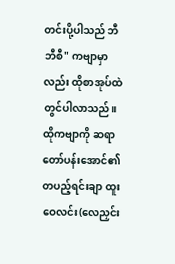တင်းပို့ပါသည် ဘီဘီစီ" ကဗျာမှာလည်း ထိုစာအုပ်ထဲတွင်ပါလာသည်။ ထိုကဗျာကို ဆရာတော်ပန်းအောင်၏ တပည့်ရင်းချာ ထူးဝေလင်း(လေညှင်း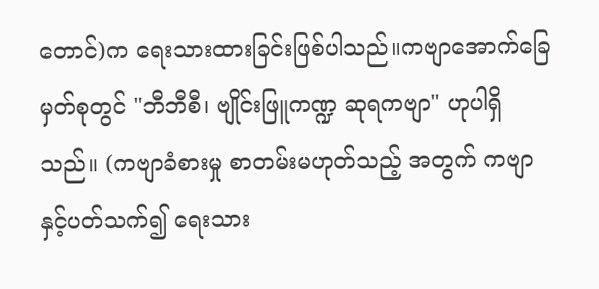တောင်)က ရေးသားထားခြင်းဖြစ်ပါသည်။ကဗျာအောက်ခြေမှတ်စုတွင် "ဘီဘီစီ၊ ဗျိုင်းဖြူကဏ္ဍ ဆုရကဗျာ" ဟုပါရှိသည်။ (ကဗျာခံစားမှု စာတမ်းမဟုတ်သည့် အတွက် ကဗျာနှင့်ပတ်သက်၍ ရေးသား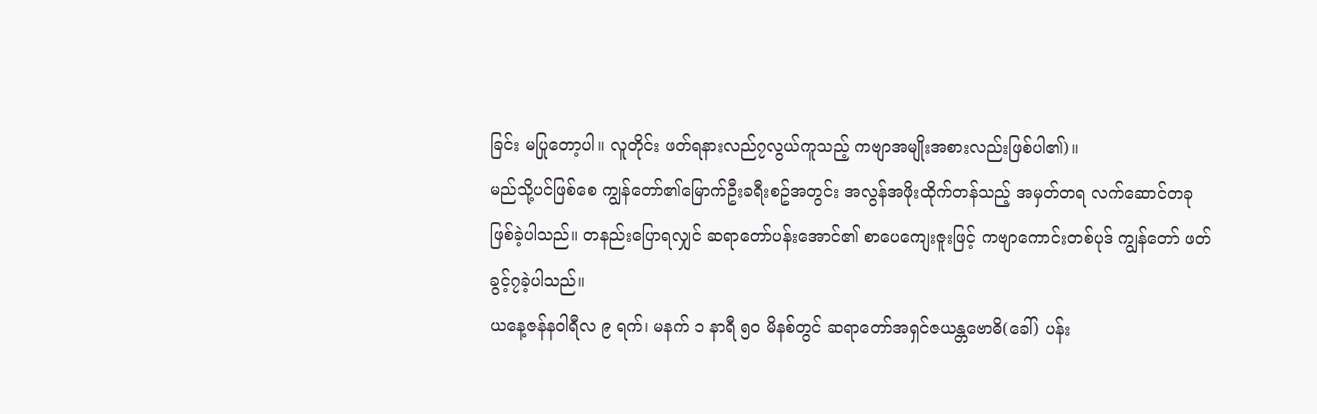ခြင်း မပြုတော့ပါ။ လူတိုင်း ဖတ်ရနားလည်၇လွယ်ကူသည့် ကဗျာအမျိုးအစားလည်းဖြစ်ပါ၏)။
မည်သို့ပင်ဖြစ်စေ ကျွန်တော်၏မြောက်ဦးခရီးစဥ်အတွင်း အလွန်အဖိုးထိုက်တန်သည့် အမှတ်တရ လက်ဆောင်တခု ဖြစ်ခဲ့ပါသည်။ တနည်းပြောရလျှင် ဆရာတော်ပန်းအောင်၏ စာပေကျေးဇူးဖြင့် ကဗျာကောင်းတစ်ပုဒ် ကျွန်တော် ဖတ်ခွင့်၇ခဲ့ပါသည်။
ယနေ့ဇန်နဝါရီလ ၉ ရက်၊ မနက် ၁ နာရီ ၅၀ မိနစ်တွင် ဆရာတော်အရှင်ဇယန္တဗောဓိ(ခေါ်) ပန်း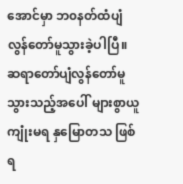အောင်မှာ ဘ၀နတ်ထံပျံလွန်တော်မူသွားခဲ့ပါပြီ။ ဆရာတော်ပျံလွန်တော်မူသွားသည့်အပေါ် များစွာယူကျုံးမရ နှမြောတသ ဖြစ်ရ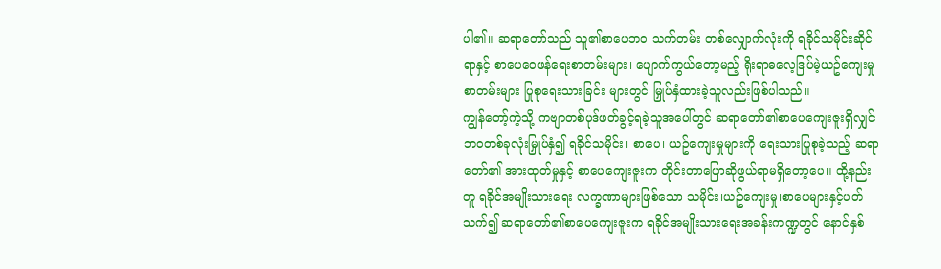ပါ၏။ ဆရာတော်သည် သူ၏စာပေဘ၀ သက်တမ်း တစ်လျှောက်လုံးကို ရခိုင်သမိုင်းဆိုင်ရာနှင့် စာပေဝေဖန်ရေးစာတမ်းများ၊ ပျောက်ကွယ်တော့မည့် ရိုးရာဓလေ့ဒြပ်မဲ့ယဥ်ကျေးမှုစာတမ်းများ ပြုစုရေးသားခြင်း များတွင် မြှုပ်နှံထားခဲ့သူလည်းဖြစ်ပါသည်။
ကျွန်တော့်ကဲ့သို့ ကဗျာတစ်ပုဒ်ဖတ်ခွင့်ရခဲ့သူအပေါ်တွင် ဆရာတော်၏စာပေကျေးဇူးရှိလျှင် ဘ၀တစ်ခုလုံးမြှုပ်နှံ၍ ရခိုင်သမိုင်း၊ စာပေ၊ ယဥ်ကျေးမှုများကို ရေးသားပြုစုခဲ့သည့် ဆရာတော်၏ အားထုတ်မှုနှင့် စာပေကျေးဇူးက တိုင်းတာပြောဆိုဖွယ်ရာမရှိတော့ပေ။ ထို့နည်းတူ ရခိုင်အမျိုးသားရေး လက္ခဏာများဖြစ်သော သမိုင်း၊ယဥ်ကျေးမှု၊စာပေများနှင့်ပတ် သက်၍ ဆရာတော်၏စာပေကျေးဇူးက ရခိုင်အမျိုးသားရေးအခန်းကဏ္ဍတွင် နောင်နှစ်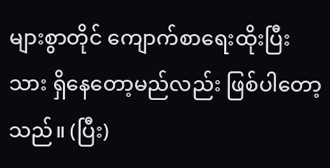များစွာတိုင် ကျောက်စာရေးထိုးပြီးသား ရှိနေတော့မည်လည်း ဖြစ်ပါတော့သည်။ (ပြီး)